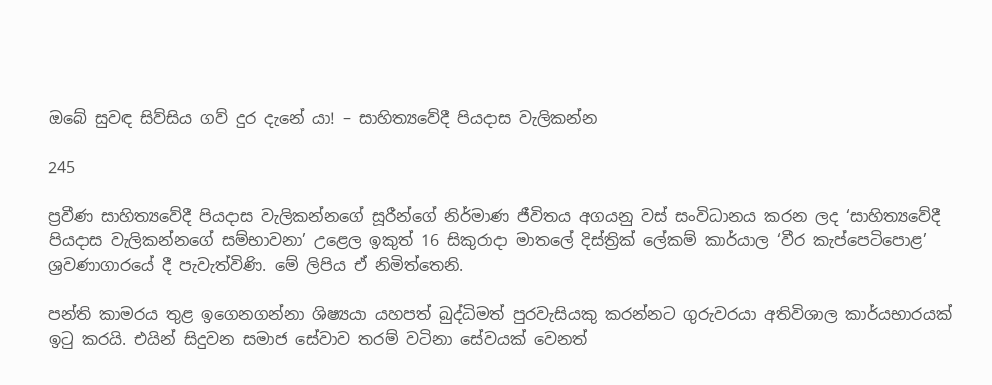ඔබේ සුවඳ සිව්සිය ගව් දුර දැනේ යා! – සාහිත්‍යවේදී පියදාස වැලිකන්න

245

ප්‍රවීණ සාහිත්‍යවේදී පියදාස වැලිකන්නගේ සූරීන්ගේ නිර්මාණ ජීවිතය අගයනු වස් සංවිධානය කරන ලද ‘සාහිත්‍යවේදී පියදාස වැලිකන්නගේ සම්භාවනා’ උළෙල ඉකුත් 16 සිකුරාදා මාතලේ දිස්ත්‍රික් ලේකම් කාර්යාල ‘වීර කැප්පෙටිපොළ’ ශ්‍රවණාගාරයේ දී පැවැත්විණි. මේ ලිපිය ඒ නිමිත්තෙනි.

පන්ති කාමරය තුළ ඉගෙනගන්නා ශිෂ්‍යයා යහපත් බුද්ධිමත් පුරවැසියකු කරන්නට ගුරුවරයා අතිවිශාල කාර්යභාරයක් ඉටු කරයි. එයින් සිදුවන සමාජ සේවාව තරම් වටිනා සේවයක් වෙනත්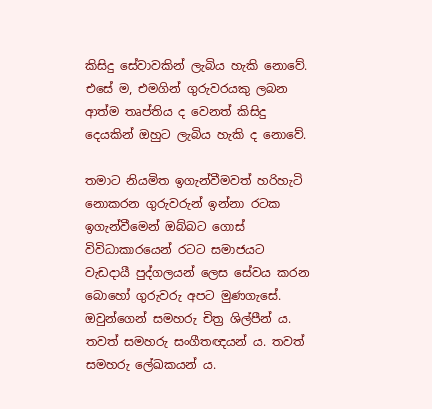කිසිදු සේවාවකින් ලැබිය හැකි නොවේ. එසේ ම, එමගින් ගුරුවරයකු ලබන ආත්ම තෘප්තිය ද වෙනත් කිසිදු දෙයකින් ඔහුට ලැබිය හැකි ද නොවේ.

තමාට නියමිත ඉගැන්වීමවත් හරිහැටි නොකරන ගුරුවරුන් ඉන්නා රටක ඉගැන්වීමෙන් ඔබ්බට ගොස් විවිධාකාරයෙන් රටට සමාජයට වැඩදායී පුද්ගලයන් ලෙස සේවය කරන බොහෝ ගුරුවරු අපට මුණගැසේ. ඔවුන්ගෙන් සමහරු චිත්‍ර ශිල්පීන් ය. තවත් සමහරු සංගීතඥයන් ය. තවත් සමහරු ලේඛකයන් ය.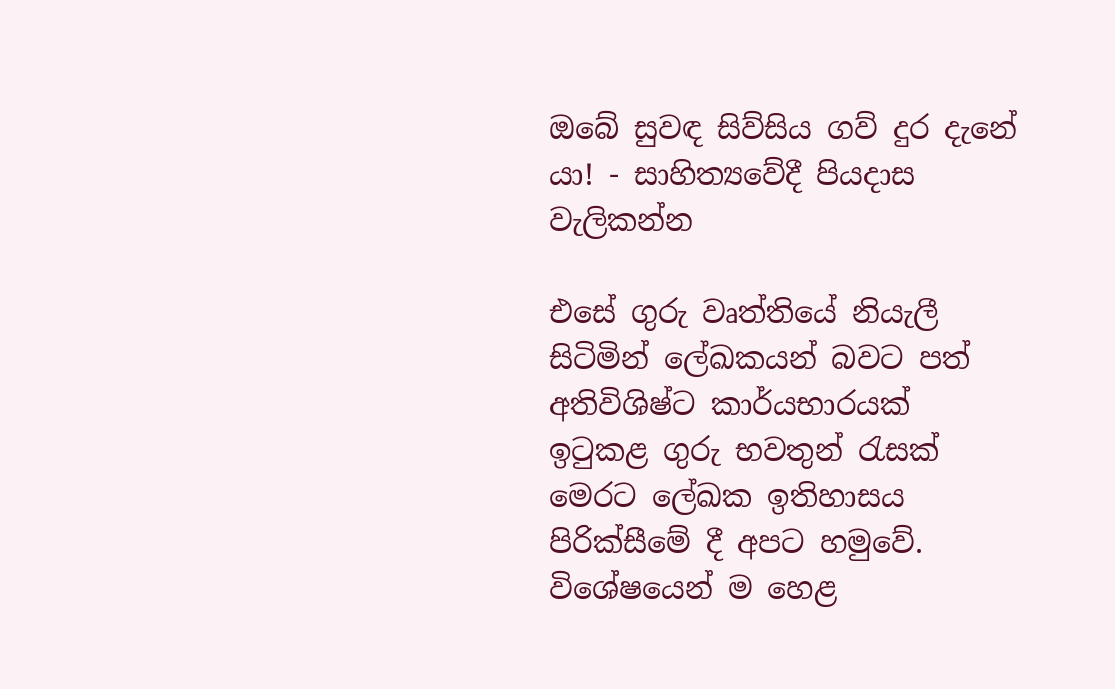ඔබේ සුවඳ සිව්සිය ගව් දුර දැනේ යා! - සාහිත්‍යවේදී පියදාස වැලිකන්න

එසේ ගුරු වෘත්තියේ නියැලී සිටිමින් ලේඛකයන් බවට පත් අතිවිශිෂ්ට කාර්යභාරයක් ඉටුකළ ගුරු භවතුන් රැසක් මෙරට ලේඛක ඉතිහාසය පිරික්සීමේ දී අපට හමුවේ. විශේෂයෙන් ම හෙළ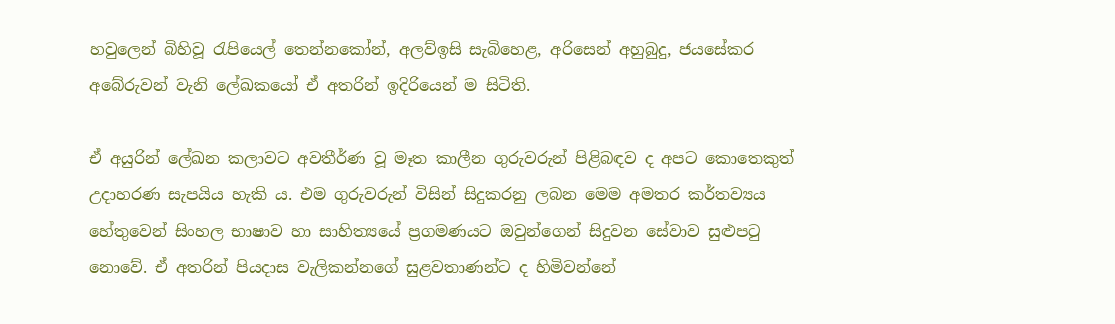හවුලෙන් බිහිවූ රැපියෙල් තෙන්නකෝන්, අලව්ඉසි සැබිහෙළ, අරිසෙන් අහුබුදු, ජයසේකර අබේරුවන් වැනි ලේඛකයෝ ඒ අතරින් ඉදිරියෙන් ම සිටිති.

ඒ අයුරින් ලේඛන කලාවට අවතීර්ණ වූ මෑත කාලීන ගුරුවරුන් පිළිබඳව ද අපට කොතෙකුත් උදාහරණ සැපයිය හැකි ය. එම ගුරුවරුන් විසින් සිදුකරනු ලබන මෙම අමතර කර්තව්‍යය හේතුවෙන් සිංහල භාෂාව හා සාහිත්‍යයේ ප්‍රගමණයට ඔවුන්ගෙන් සිදුවන සේවාව සුළුපටු නොවේ. ඒ අතරින් පියදාස වැලිකන්නගේ සුළවතාණන්ට ද හිමිවන්නේ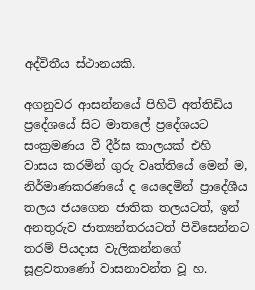අද්විතීය ස්ථානයකි.

අගනුවර ආසන්නයේ පිහිටි අත්තිඩිය ප්‍රදේශයේ සිට මාතලේ ප්‍රදේශයට සංක්‍රමණය වී දීර්ඝ කාලයක් එහි වාසය කරමින් ගුරු වෘත්තියේ මෙන් ම, නිර්මාණකරණයේ ද යෙදෙමින් ප්‍රාදේශීය තලය ජයගෙන ජාතික තලයටත්, ඉන් අනතුරුව ජාත්‍යන්තරයටත් පිවිසෙන්නට තරම් පියදාස වැලිකන්නගේ සූළවතාණෝ වාසනාවන්ත වූ හ.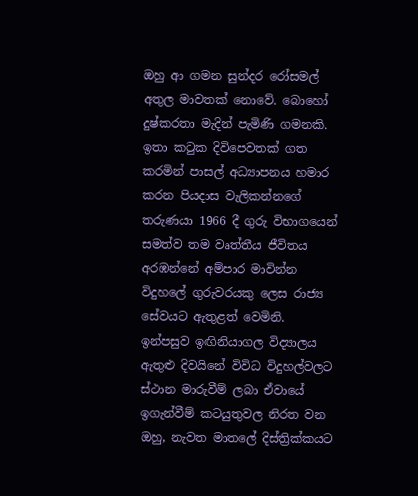ඔහු ආ ගමන සුන්දර රෝසමල් අතුල මාවතක් නොවේ. බොහෝ දුෂ්කරතා මැදින් පැමිණි ගමනකි. ඉතා කටුක දිවිපෙවතක් ගත කරමින් පාසල් අධ්‍යාපනය හමාර කරන පියදාස වැලිකන්නගේ තරුණයා 1966 දී ගුරු විභාගයෙන් සමත්ව තම වෘත්තීය ජීවිතය අරඹන්නේ අම්පාර මාවින්න විදුහලේ ගුරුවරයකු ලෙස රාජ්‍ය සේවයට ඇතුළත් වෙමිනි. ඉන්පසුව ඉඟිනියාගල විද්‍යාලය ඇතුළු දිවයිනේ විවිධ විදුහල්වලට ස්ථාන මාරුවීම් ලබා ඒවායේ ඉගැන්වීම් කටයුතුවල නිරත වන ඔහු, නැවත මාතලේ දිස්ත්‍රික්කයට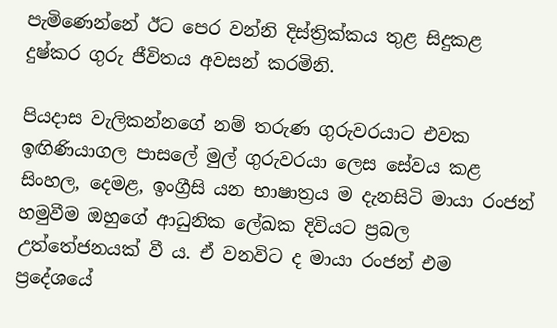පැමිණෙන්නේ ඊට පෙර වන්නි දිස්ත්‍රික්කය තුළ සිදුකළ දුෂ්කර ගුරු ජීවිතය අවසන් කරමිනි.

පියදාස වැලිකන්නගේ නම් තරුණ ගුරුවරයාට එවක ඉඟිණියාගල පාසලේ මුල් ගුරුවරයා ලෙස සේවය කළ සිංහල, දෙමළ, ඉංග්‍රීසි යන භාෂාත්‍රය ම දැනසිටි මායා රංජන් හමුවීම ඔහුගේ ආධුනික ලේඛක දිවියට ප්‍රබල උත්තේජනයක් වී ය. ඒ වනවිට ද මායා රංජන් එම ප්‍රදේශයේ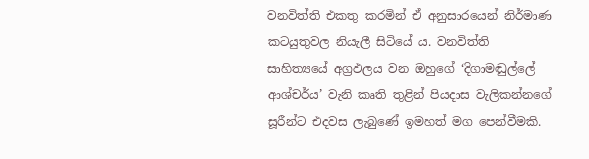වනවිත්ති එකතු කරමින් ඒ අනුසාරයෙන් නිර්මාණ කටයුතුවල නියැලී සිටියේ ය. වනවිත්ති සාහිත්‍යයේ අග්‍රඵලය වන ඔහුගේ ‘දිගාමඬුල්ලේ ආශ්චර්ය’ වැනි කෘති තුළින් පියදාස වැලිකන්නගේ සූරීන්ට එදවස ලැබුණේ ඉමහත් මග පෙන්වීමකි.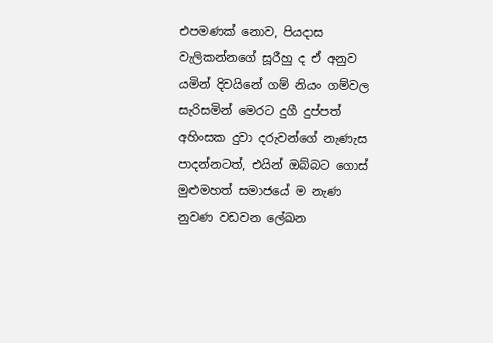එපමණක් නොව, පියදාස වැලිකන්නගේ සූරීහු ද ඒ අනුව යමින් දිවයිනේ ගම් නියං ගම්වල සැරිසමින් මෙරට දුගී දුප්පත් අහිංසක දුවා දරුවන්ගේ නැණැස පාදන්නටත්, එයින් ඔබ්බට ගොස් මුළුමහත් සමාජයේ ම නැණ නුවණ වඩවන ලේඛන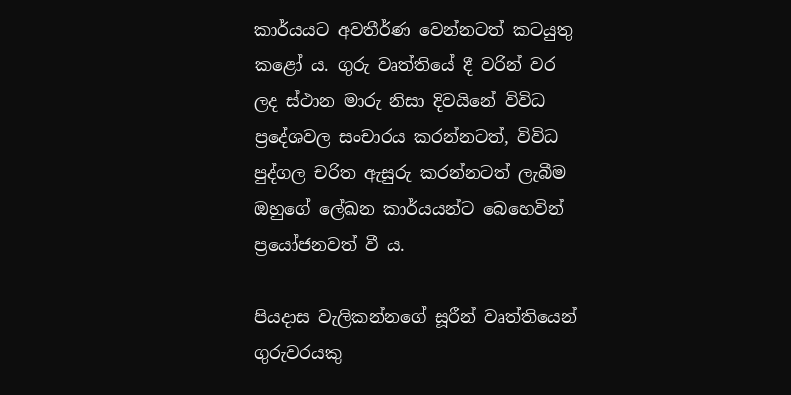කාර්යයට අවතීර්ණ වෙන්නටත් කටයුතු කළෝ ය. ගුරු වෘත්තියේ දී වරින් වර ලද ස්ථාන මාරු නිසා දිවයිනේ විවිධ ප්‍රදේශවල සංචාරය කරන්නටත්, විවිධ පුද්ගල චරිත ඇසුරු කරන්නටත් ලැබීම ඔහුගේ ලේඛන කාර්යයන්ට බෙහෙවින් ප්‍රයෝජනවත් වී ය.

පියදාස වැලිකන්නගේ සූරීන් වෘත්තියෙන් ගුරුවරයකු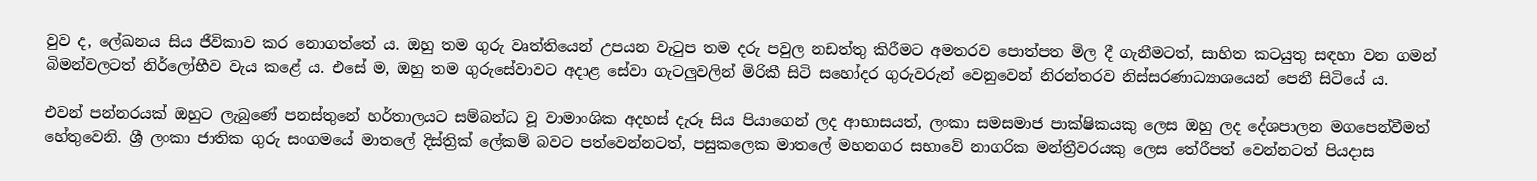වුව ද, ලේඛනය සිය ජීවිකාව කර නොගත්තේ ය. ඔහු තම ගුරු වෘත්තියෙන් උපයන වැටුප තම දරු පවුල නඩත්තු කිරීමට අමතරව පොත්පත මිල දී ගැනීමටත්, සාහිත කටයුතු සඳහා වන ගමන් බිමන්වලටත් නිර්ලෝභීව වැය කළේ ය. එසේ ම, ඔහු තම ගුරුසේවාවට අදාළ සේවා ගැටලුවලින් මිරිකී සිටි සහෝදර ගුරුවරුන් වෙනුවෙන් නිරන්තරව නිස්සරණාධ්‍යාශයෙන් පෙනී සිටියේ ය.

එවන් පන්නරයක් ඔහුට ලැබුණේ පනස්තුනේ හර්තාලයට සම්බන්ධ වූ වාමාංශික අදහස් දැරූ සිය පියාගෙන් ලද ආභාසයත්, ලංකා සමසමාජ පාක්ෂිකයකු ලෙස ඔහු ලද දේශපාලන මගපෙන්වීමත් හේතුවෙනි. ශ්‍රී ලංකා ජාතික ගුරු සංගමයේ මාතලේ දිස්ත්‍රික් ලේකම් බවට පත්වෙන්නටත්, පසුකලෙක මාතලේ මහනගර සභාවේ නාගරික මන්ත්‍රීවරයකු ලෙස තේරීපත් වෙන්නටත් පියදාස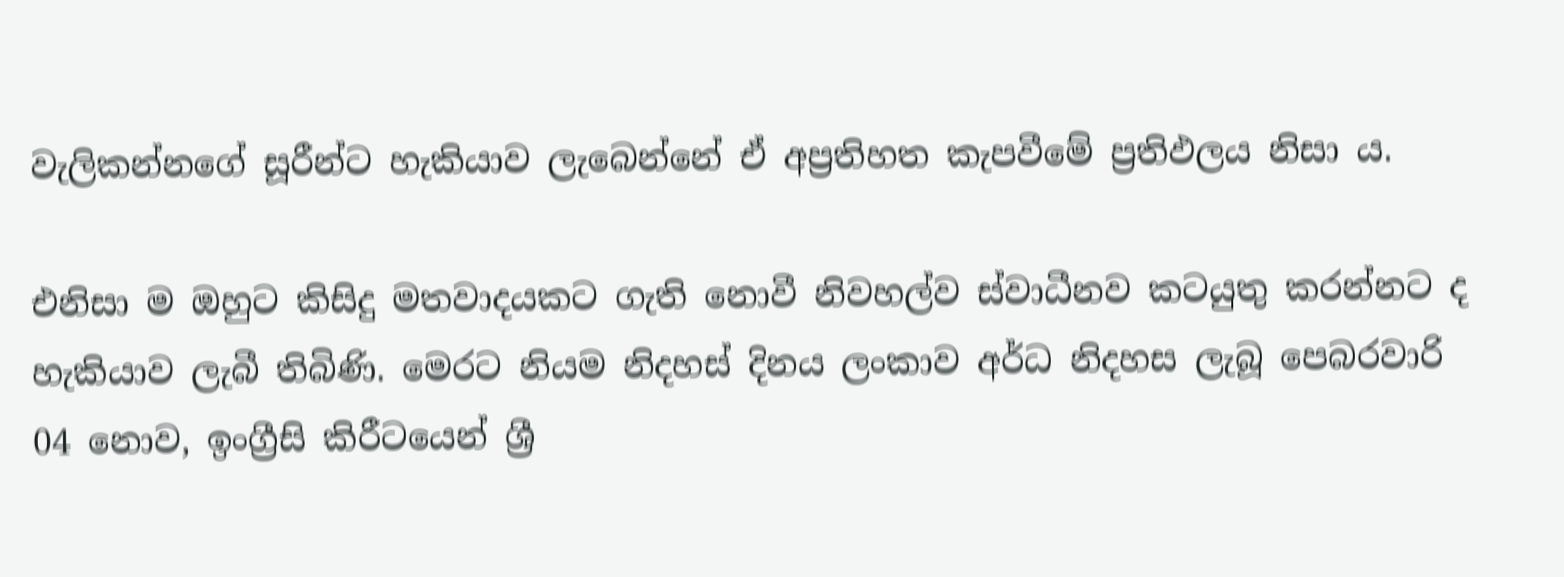වැලිකන්නගේ සූරීන්ට හැකියාව ලැබෙන්නේ ඒ අප්‍රතිහත කැපවීමේ ප්‍රතිඵලය නිසා ය.

එනිසා ම ඔහුට කිසිදු මතවාදයකට ගැති නොවී නිවහල්ව ස්වාධීනව කටයුතු කරන්නට ද හැකියාව ලැබී තිබිණි. මෙරට නියම නිදහස් දිනය ලංකාව අර්ධ නිදහස ලැබූ පෙබරවාරි 04 නොව, ඉංග්‍රීසි කිරීටයෙන් ශ්‍රී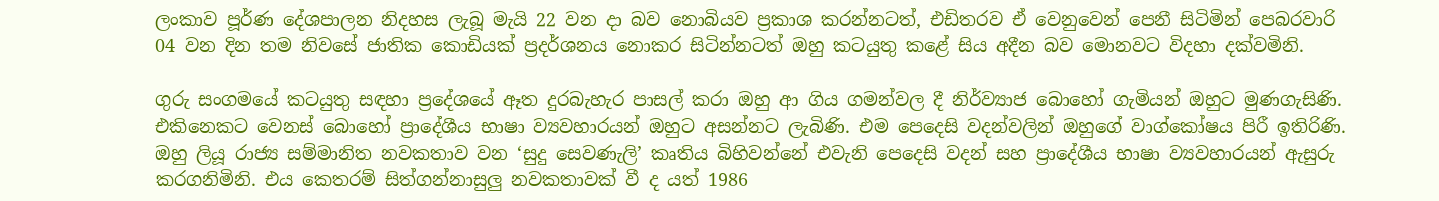ලංකාව පූර්ණ දේශපාලන නිදහස ලැබූ මැයි 22 වන දා බව නොබියව ප්‍රකාශ කරන්නටත්, එඩිතරව ඒ වෙනුවෙන් පෙනී සිටිමින් පෙබරවාරි 04 වන දින තම නිවසේ ජාතික කොඩියක් ප්‍රදර්ශනය නොකර සිටින්නටත් ඔහු කටයුතු කළේ සිය අදීන බව මොනවට විදහා දක්වමිනි.

ගුරු සංගමයේ කටයුතු සඳහා ප්‍රදේශයේ ඈත දුරබැහැර පාසල් කරා ඔහු ආ ගිය ගමන්වල දී නිර්ව්‍යාජ බොහෝ ගැමියන් ඔහුට මුණගැසිණි. එකිනෙකට වෙනස් බොහෝ ප්‍රාදේශීය භාෂා ව්‍යවහාරයන් ඔහුට අසන්නට ලැබිණි. එම පෙදෙසි වදන්වලින් ඔහුගේ වාග්කෝෂය පිරී ඉතිරිණි. ඔහු ලියූ රාජ්‍ය සම්මානිත නවකතාව වන ‘සුදු සෙවණැලි’ කෘතිය බිහිවන්නේ එවැනි පෙදෙසි වදන් සහ ප්‍රාදේශීය භාෂා ව්‍යවහාරයන් ඇසුරු කරගනිමිනි. එය කෙතරම් සිත්ගන්නාසුලු නවකතාවක් වී ද යත් 1986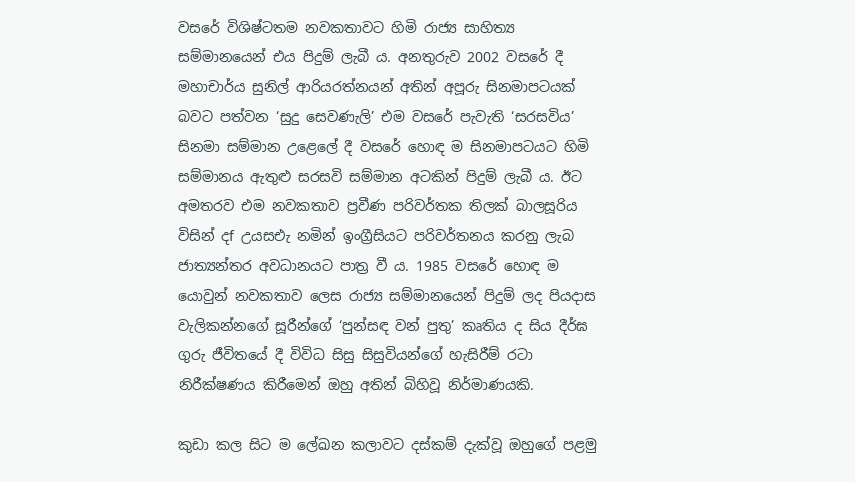වසරේ විශිෂ්ටතම නවකතාවට හිමි රාජ්‍ය සාහිත්‍ය සම්මානයෙන් එය පිදුම් ලැබී ය. අනතුරුව 2002 වසරේ දී මහාචාර්ය සුනිල් ආරියරත්නයන් අතින් අපූරු සිනමාපටයක් බවට පත්වන ‘සුදු සෙවණැලි’ එම වසරේ පැවැති ‘සරසවිය’ සිනමා සම්මාන උළෙලේ දී වසරේ හොඳ ම සිනමාපටයට හිමි සම්මානය ඇතුළු සරසවි සම්මාන අටකින් පිදුම් ලැබී ය. ඊට අමතරව එම නවකතාව ප්‍රවීණ පරිවර්තක තිලක් බාලසූරිය විසින් දf උයසඑැ නමින් ඉංග්‍රීසියට පරිවර්තනය කරනු ලැබ ජාත්‍යන්තර අවධානයට පාත්‍ර වී ය. 1985 වසරේ හොඳ ම යොවුන් නවකතාව ලෙස රාජ්‍ය සම්මානයෙන් පිදුම් ලද පියදාස වැලිකන්නගේ සූරීන්ගේ ‘පුන්සඳ වන් පුතු’ කෘතිය ද සිය දීර්ඝ ගුරු ජීවිතයේ දී විවිධ සිසු සිසුවියන්ගේ හැසිරීම් රටා නිරීක්ෂණය කිරීමෙන් ඔහු අතින් බිහිවූ නිර්මාණයකි.

කුඩා කල සිට ම ලේඛන කලාවට දස්කම් දැක්වූ ඔහුගේ පළමු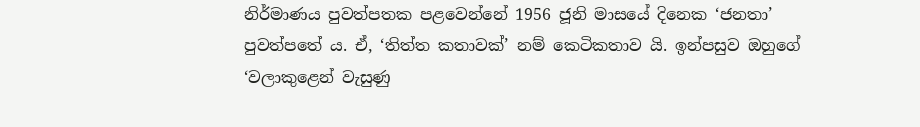නිර්මාණය පුවත්පතක පළවෙන්නේ 1956 ජූනි මාසයේ දිනෙක ‘ජනතා’ පුවත්පතේ ය. ඒ, ‘තිත්ත කතාවක්’ නම් කෙටිකතාව යි. ඉන්පසුව ඔහුගේ ‘වලාකුළෙන් වැසුණු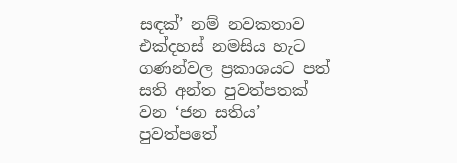සඳක්’ නම් නවකතාව එක්දහස් නමසිය හැට ගණන්වල ප්‍රකාශයට පත් සති අන්ත පුවත්පතක් වන ‘ජන සතිය’ පුවත්පතේ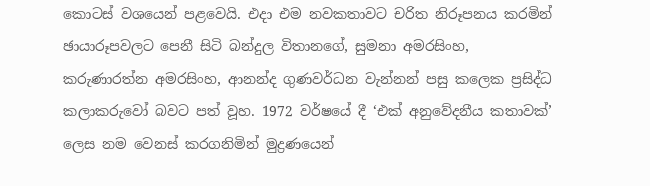කොටස් වශයෙන් පළවෙයි. එදා එම නවකතාවට චරිත නිරූපනය කරමින් ඡායාරූපවලට පෙනී සිටි බන්දුල විතානගේ, සුමනා අමරසිංහ, කරුණාරත්න අමරසිංහ, ආනන්ද ගුණවර්ධන වැන්නන් පසු කලෙක ප්‍රසිද්ධ කලාකරුවෝ බවට පත් වූහ. 1972 වර්ෂයේ දී ‘එක් අනුවේදනීය කතාවක්’ ලෙස නම වෙනස් කරගනිමින් මුද්‍රණයෙන්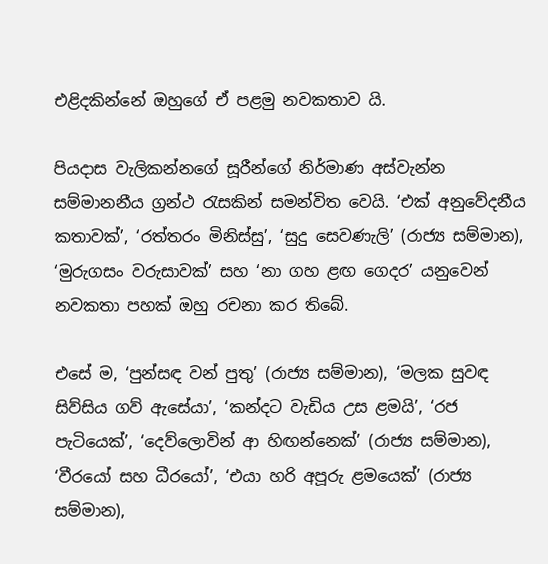එළිදකින්නේ ඔහුගේ ඒ පළමු නවකතාව යි.

පියදාස වැලිකන්නගේ සූරීන්ගේ නිර්මාණ අස්වැන්න සම්මානනීය ග්‍රන්ථ රැසකින් සමන්විත වෙයි. ‘එක් අනුවේදනීය කතාවක්’, ‘රත්තරං මිනිස්සු’, ‘සුදු සෙවණැලි’ (රාජ්‍ය සම්මාන), ‘මුරුගසං වරුසාවක්’ සහ ‘නා ගහ ළඟ ගෙදර’ යනුවෙන් නවකතා පහක් ඔහු රචනා කර තිබේ.

එසේ ම, ‘පුන්සඳ වන් පුතු’ (රාජ්‍ය සම්මාන), ‘මලක සුවඳ සිව්සිය ගව් ඇසේයා’, ‘කන්දට වැඩිය උස ළමයි’, ‘රජ පැටියෙක්’, ‘දෙව්ලොවින් ආ හිඟන්නෙක්’ (රාජ්‍ය සම්මාන), ‘වීරයෝ සහ ධීරයෝ’, ‘එයා හරි අපූරු ළමයෙක්’ (රාජ්‍ය සම්මාන),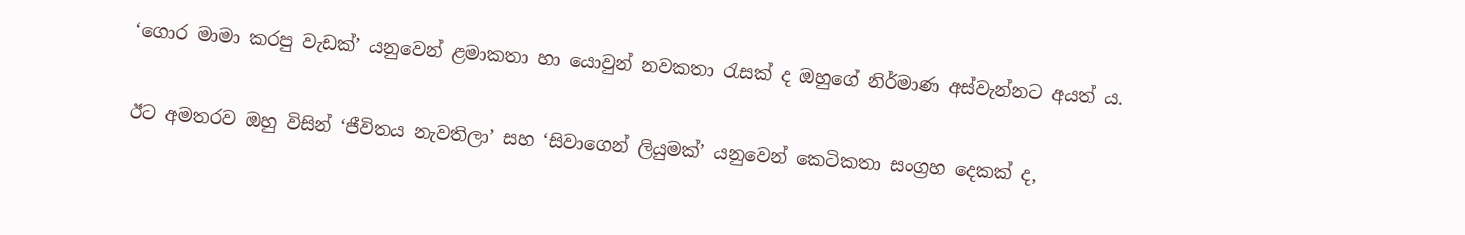‘ගොර මාමා කරපු වැඩක්’ යනුවෙන් ළමාකතා හා යොවුන් නවකතා රැසක් ද ඔහුගේ නිර්මාණ අස්වැන්නට අයත් ය.

ඊට අමතරව ඔහු විසින් ‘ජීවිතය නැවතිලා’ සහ ‘සිවාගෙන් ලියුමක්’ යනුවෙන් කෙටිකතා සංග්‍රහ දෙකක් ද,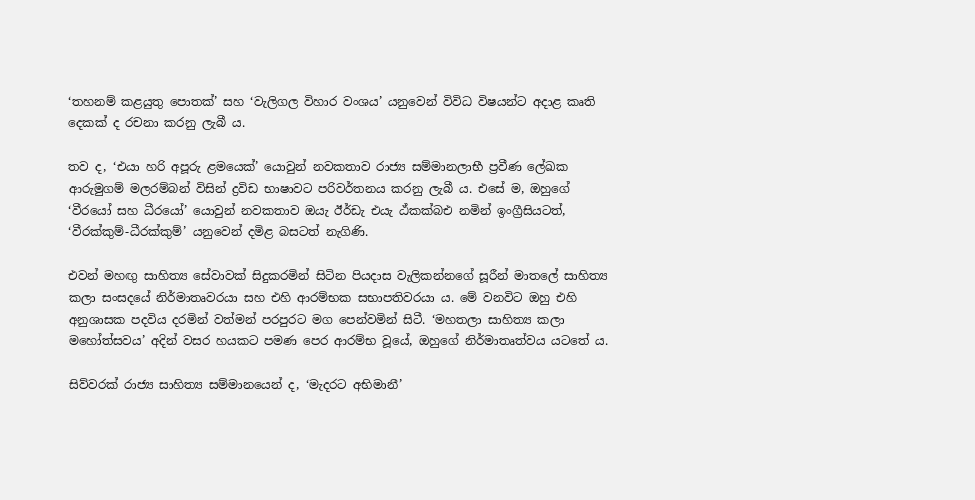‘තහනම් කළයුතු පොතක්’ සහ ‘වැලිගල විහාර වංශය’ යනුවෙන් විවිධ විෂයන්ට අදාළ කෘති දෙකක් ද රචනා කරනු ලැබී ය.

තව ද, ‘එයා හරි අපූරු ළමයෙක්’ යොවුන් නවකතාව රාජ්‍ය සම්මානලාභී ප්‍රවීණ ලේඛක ආරුමුගම් මලරම්බන් විසින් ද්‍රවිඩ භාෂාවට පරිවර්තනය කරනු ලැබී ය. එසේ ම, ඔහුගේ ‘වීරයෝ සහ ධීරයෝ’ යොවුන් නවකතාව ඔයැ ඊර්ඩැ එයැ ඨ්කක්බඑ නමින් ඉංග්‍රීසියටත්, ‘වීරක්කුම්-ධීරක්කුම්’ යනුවෙන් දමිළ බසටත් නැගිණි.

එවන් මහඟු සාහිත්‍ය සේවාවක් සිදුකරමින් සිටින පියදාස වැලිකන්නගේ සූරීන් මාතලේ සාහිත්‍ය කලා සංසදයේ නිර්මාතෘවරයා සහ එහි ආරම්භක සභාපතිවරයා ය. මේ වනවිට ඔහු එහි අනුශාසක පදවිය දරමින් වත්මන් පරපුරට මග පෙන්වමින් සිටී. ‘මහතලා සාහිත්‍ය කලා මහෝත්සවය’ අදින් වසර හයකට පමණ පෙර ආරම්භ වූයේ, ඔහුගේ නිර්මාතෘත්වය යටතේ ය.

සිව්වරක් රාජ්‍ය සාහිත්‍ය සම්මානයෙන් ද, ‘මැදරට අභිමානී’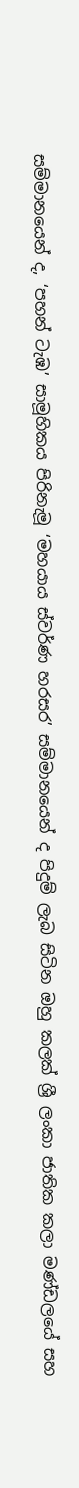සම්මානයෙන් ද, ‘පහන් ටැඹ’ සාමූහිකය පිරිනැමූ ‘මහයාය ස්වර්ණ හරසර’ සම්මානයෙන් ද පිදුම් ලැබ සිටින ඔහු කලක් ශ්‍රී ලංකා ජාතික කලා මණ්ඩලයේ සහ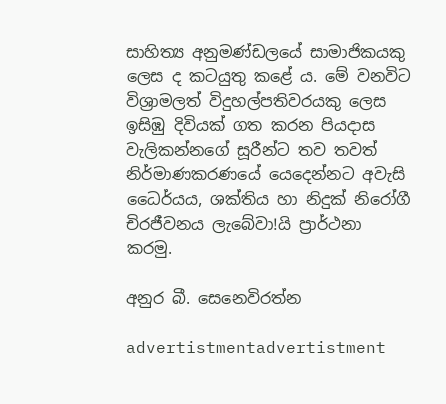සාහිත්‍ය අනුමණ්ඩලයේ සාමාජිකයකු ලෙස ද කටයුතු කළේ ය. මේ වනවිට විශ්‍රාමලත් විදුහල්පතිවරයකු ලෙස ඉසිඹු දිවියක් ගත කරන පියදාස වැලිකන්නගේ සූරීන්ට තව තවත් නිර්මාණකරණයේ යෙදෙන්නට අවැසි ධෛර්යය, ශක්තිය හා නිදුක් නිරෝගී චිරජීවනය ලැබේවා!යි ප්‍රාර්ථනා කරමු.

අනුර බී. සෙනෙවිරත්න

advertistmentadvertistment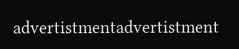advertistmentadvertistment